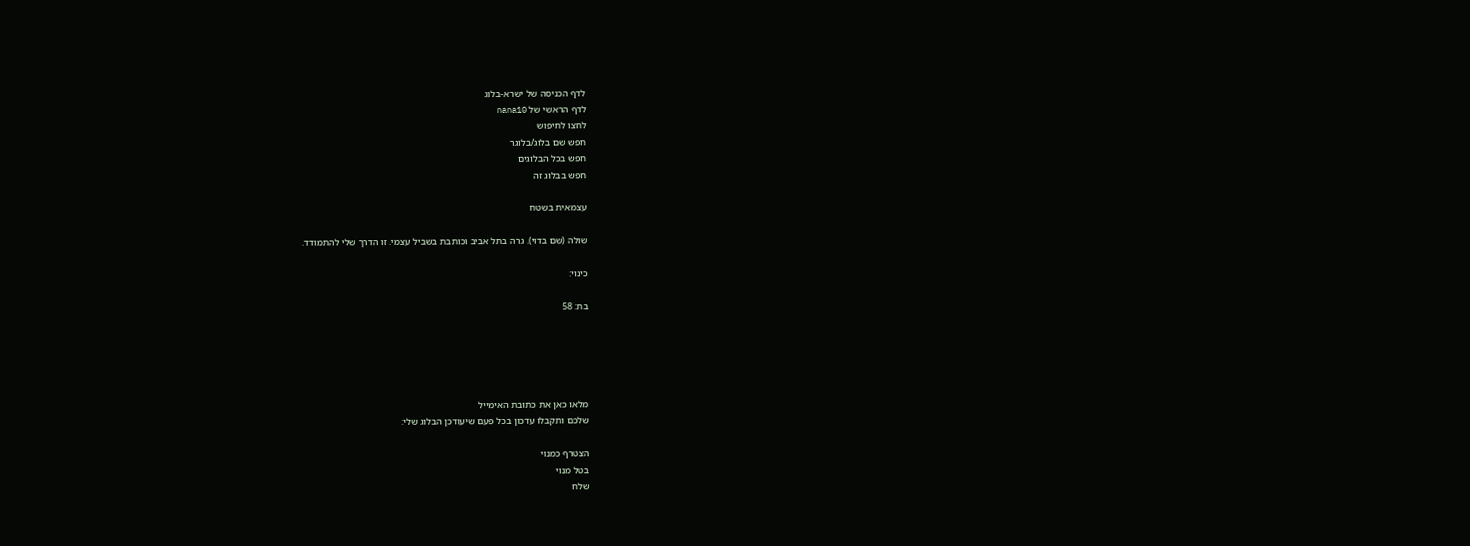לדף הכניסה של ישרא-בלוג
לדף הראשי של nana10
לחצו לחיפוש
חפש שם בלוג/בלוגר
חפש בכל הבלוגים
חפש בבלוג זה

עצמאית בשטח

שולה (שם בדוי). גרה בתל אביב וכותבת בשביל עצמי. זו הדרך שלי להתמודד.

כינוי:

בת: 58





מלאו כאן את כתובת האימייל
שלכם ותקבלו עדכון בכל פעם שיעודכן הבלוג שלי:

הצטרף כמנוי
בטל מנוי
שלח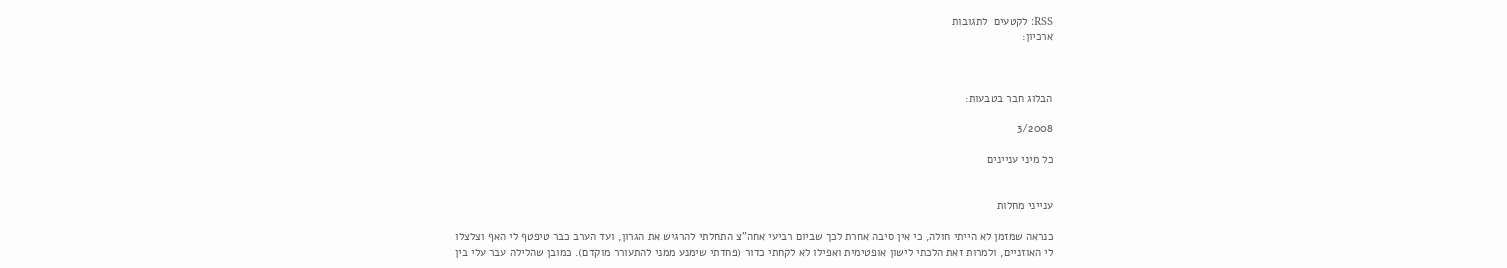RSS: לקטעים  לתגובות
ארכיון:



הבלוג חבר בטבעות:

3/2008

כל מיני עניינים


ענייני מחלות

כנראה שמזמן לא הייתי חולה, כי אין סיבה אחרת לכך שביום רביעי אחה"צ התחלתי להרגיש את הגרון, ועד הערב כבר טיפטף לי האף וצלצלו לי האוזניים, ולמרות זאת הלכתי לישון אופטימית ואפילו לא לקחתי כדור (פחדתי שימנע ממני להתעורר מוקדם). כמובן שהלילה עבר עלי בין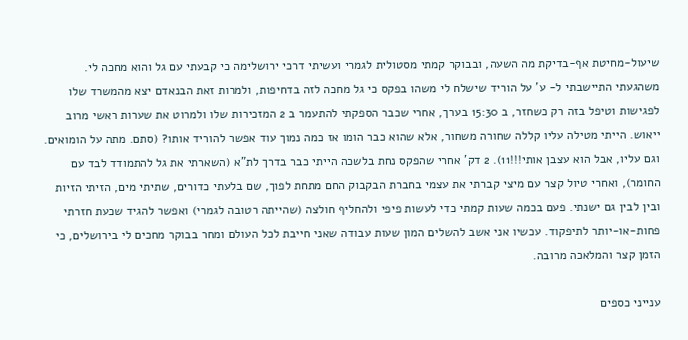שיעול-מחיטת אף-בדיקת מה השעה, ובבוקר קמתי מסטולית לגמרי ועשיתי דרכי ירושלימה כי קבעתי עם גל והוא מחכה לי. משהגעתי התיישבתי ל- ע' על הוריד שישלח לי משהו בפקס כי גל מחכה לזה בדחיפות, ולמרות זאת הבנאדם יצא מהמשרד שלו לפגישות וטיפל בזה רק כשחזר, ב 15:30 בערך, אחרי שכבר הספקתי להתעמר ב 2 המזכירות שלו ולמרוט את שערות ראשי מרוב ייאוש. הייתי מטילה עליו קללה שחורה משחור, אלא שהוא כבר הומו אז כמה נמוך עוד אפשר להוריד אותו? (סתם. מתה על הומואים. וגם עליו, אבל הוא עצבן אותי!!!11). 2 דק' אחרי שהפקס נחת בלשכה הייתי כבר בדרך לת"א (השארתי את גל להתמודד לבד עם החומר), ואחרי טיול קצר עם מיצי קברתי את עצמי בחברת הבקבוק החם מתחת לפוך, שם בלעתי כדורים, שתיתי מים, הזיתי הזיות ובין לבין גם ישנתי. פעם בכמה שעות קמתי כדי לעשות פיפי ולהחליף חולצה (שהייתה רטובה לגמרי) ואפשר להגיד שכעת חזרתי פחות-או-יותר לתיפקוד. עכשיו אני אשב להשלים המון שעות עבודה שאני חייבת לכל העולם ומחר בבוקר מחכים לי בירושלים, כי הזמן קצר והמלאכה מרובה.

ענייני כספים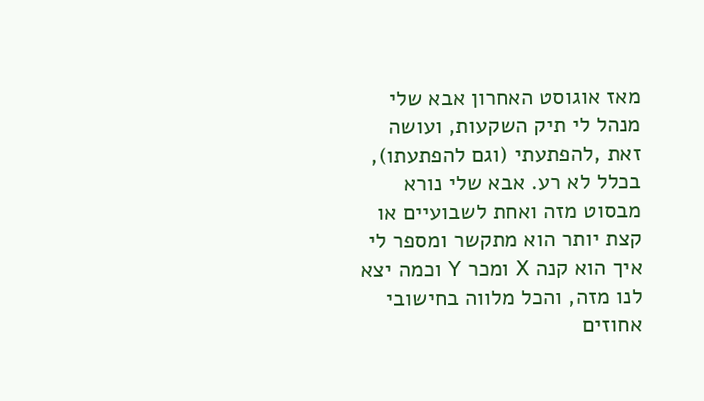מאז אוגוסט האחרון אבא שלי מנהל לי תיק השקעות, ועושה זאת ,להפתעתי (וגם להפתעתו), בכלל לא רע. אבא שלי נורא מבסוט מזה ואחת לשבועיים או קצת יותר הוא מתקשר ומספר לי איך הוא קנה X ומכר Y וכמה יצא לנו מזה, והכל מלווה בחישובי אחוזים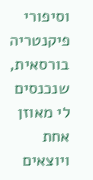וסיפורי פיקנטריה בורסאית, שנכנסים לי מאוזן אחת ויוצאים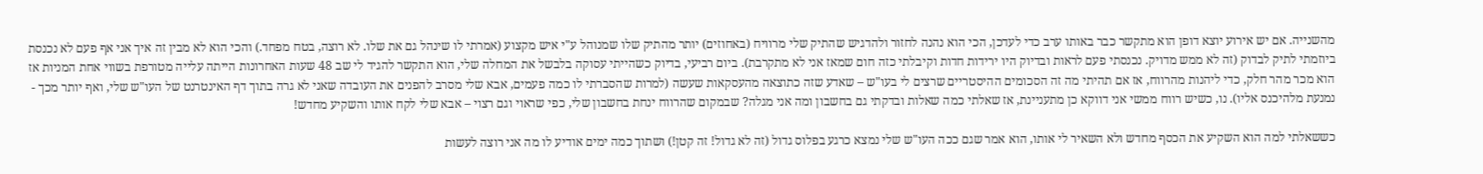מהשנייה. אם יש אירוע יוצא דופן הוא מתקשר כבר באותו ערב כדי לעדכן, הכי הוא נהנה לחזור ולהדגיש שהתיק שלי מרוויח (באחוזים) יותר מהתיק שלו שמנוהל ע"י איש מקצוע (אמרתי לו שינהל גם את שלו. לא רוצה, בטח מפחד.) והכי הוא לא מבין זה איך אני אף פעם לא נכנסת ביוזמתי לתיק לבדוק (זה לא ממש מדויק. נכנסתי פעם לראות ובדיוק היו ירידות חדות וקיבלתי כזה חום שמאז אני לא מתקרבת). ביום רביעי, בדיוק כשהייתי עסוקה בלבשל את המחלה שלי, הוא התקשר להגיד לי שב 48 שעות האחרונות הייתה עלייה מטורפת בשווי אחת המניות אז הוא מכר מהר חלק, כדי ליהנות מהרווח, אז אם תהיתי מה זה הסכומים ההיסטריים שרצים לי בעו"ש – שאדע שזה כתוצאה מהעסקאות שעשה (למרות שהסברתי לו כמה פעמים, אבא שלי מסרב להפנים את העובדה שאני לא גרה בתוך דף האינטרנט של העו"ש שלי, ואף יותר מכך - נמנעת מלהיכנס אליו). נו, כשיש רווח ממשי אני דווקא כן מתעניינת, אז שאלתי כמה שאלות ובדקתי גם בחשבון ומה אני מגלה? שבמקום שהרווח ינחת בחשבון שלי, כפי שראוי וגם רצוי – אבא שלי לקח אותו והשקיע מחדש!

כששאלתי למה הוא השקיע את הכסף מחדש ולא השאיר לי אותו, הוא אמר שגם ככה העו"ש שלי נמצא כרגע בפלוס גדול (זה לא גדול! זה קטן!) ושתוך כמה ימים אודיע לו מה אני רוצה לעשות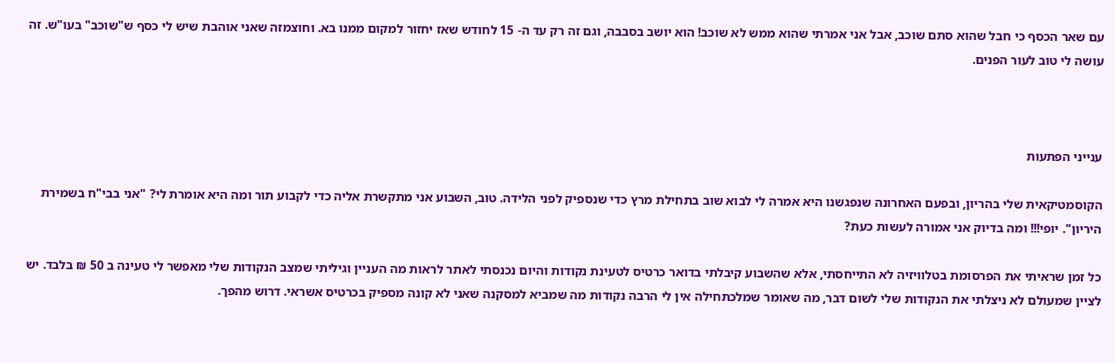עם שאר הכסף כי חבל שהוא סתם שוכב, אבל אני אמרתי שהוא ממש לא שוכב! הוא יושב בסבבה, וגם זה רק עד ה- 15 לחודש שאז יחזור למקום ממנו בא. וחוצמזה שאני אוהבת שיש לי כסף ש"שוכב" בעו"ש. זה עושה לי טוב לעור הפנים.



ענייני הפתעות

הקוסמטיקאית שלי בהריון, ובפעם האחרונה שנפגשנו היא אמרה לי לבוא שוב בתחילת מרץ כדי שנספיק לפני הלידה. טוב, השבוע אני מתקשרת אליה כדי לקבוע תור ומה היא אומרת לי? "אני בבי"ח בשמירת היריון". יופי!!! ומה בדיוק אני אמורה לעשות כעת?

כל זמן שראיתי את הפרסומת בטלוויזיה לא התייחסתי, אלא שהשבוע קיבלתי בדואר כרטיס לטעינת נקודות והיום נכנסתי לאתר לראות מה העניין וגיליתי שמצב הנקודות שלי מאפשר לי טעינה ב 50 ₪ בלבד. יש לציין שמעולם לא ניצלתי את הנקודות שלי לשום דבר, מה שאומר שמלכתחילה אין לי הרבה נקודות מה שמביא למסקנה שאני לא קונה מספיק בכרטיס אשראי. דרוש מהפך.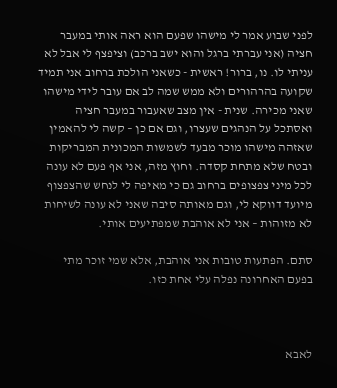לפני שבוע אמר לי מישהו שפעם הוא ראה אותי במעבר חציה (אני עברתי ברגל והוא ישב ברכב) וציפצף לי אבל לא עניתי לו. נו, ברור! ראשית - כשאני הולכת ברחוב אני תמיד שקועה בהרהורים ולא ממש שמה לב אם עובר לידי מישהו שאני מכירה. שנית - אין מצב שאעבור במעבר חציה ואסתכל על הנהגים שעצרו, וגם אם כן – קשה לי להאמין שאזהה מישהו מוכר מבעד לשמשות המכונית המבריקות ובטח שלא מתחת קסדה. וחוץ מזה, אני אף פעם לא עונה לכל מיני צפצופים ברחוב גם כי מאיפה לי לנחש שהצפצוף מיועד דווקא לי, וגם מאותה סיבה שאני לא עונה לשיחות לא מזוהות – אני לא אוהבת שמפתיעים אותי.

סתם. הפתעות טובות אני אוהבת, אלא שמי זוכר מתי בפעם האחרונה נפלה עלי אחת כזו.



לאבא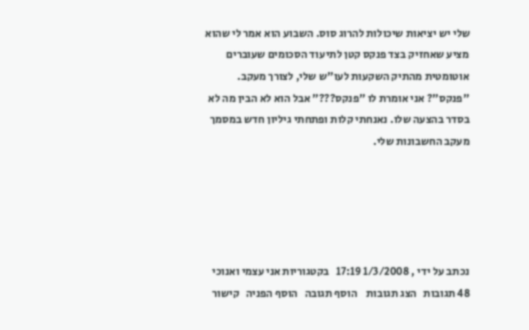שלי יש יציאות שיכולות להרוג סוס. השבוע הוא אמר לי שהוא מציע שאחזיק בצד פנקס קטן לתיעוד הסכומים שעוברים אוטומטית מהתיק השקעות לעו"ש שלי, לצורך מעקב. "פנקס"? אני אומרת לו "פנקס???" אבל הוא לא הבין מה לא בסדר בהצעה שלו. נאנחתי קלות ופתחתי גיליון חדש במסמך מעקב החשבונות שלי.





נכתב על ידי , 1/3/2008 17:19   בקטגוריות אני עצמי ואנוכי
48 תגובות   הצג תגובות    הוסף תגובה   הוסף הפניה   קישור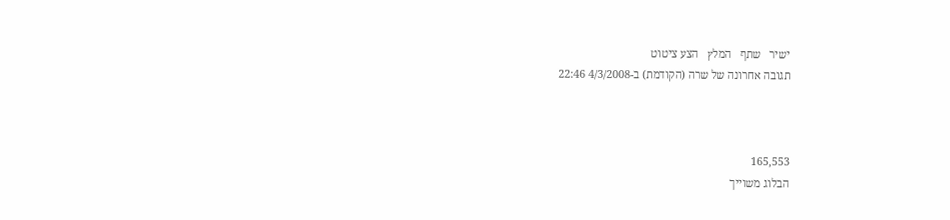ישיר   שתף   המלץ   הצע ציטוט
תגובה אחרונה של שרה (הקודמת) ב-4/3/2008 22:46



165,553
הבלוג משוייך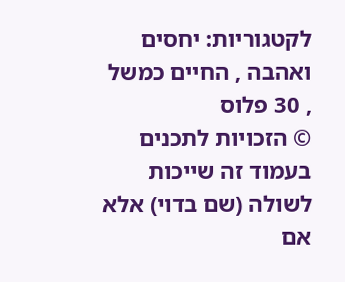לקטגוריות: יחסים ואהבה , החיים כמשל , 30 פלוס
© הזכויות לתכנים בעמוד זה שייכות לשולה (שם בדוי) אלא אם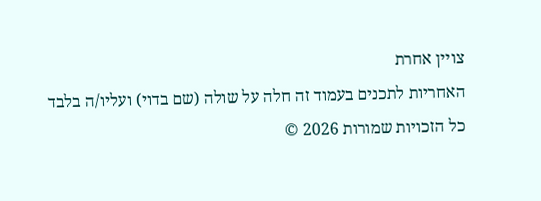צויין אחרת
האחריות לתכנים בעמוד זה חלה על שולה (שם בדוי) ועליו/ה בלבד
כל הזכויות שמורות 2026 ©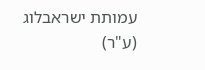עמותת ישראבלוג (ע"ר)